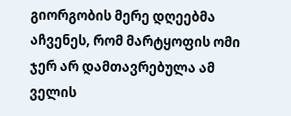გიორგობის მერე დღეებმა აჩვენეს, რომ მარტყოფის ომი ჯერ არ დამთავრებულა ამ ველის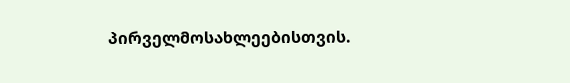პირველმოსახლეებისთვის.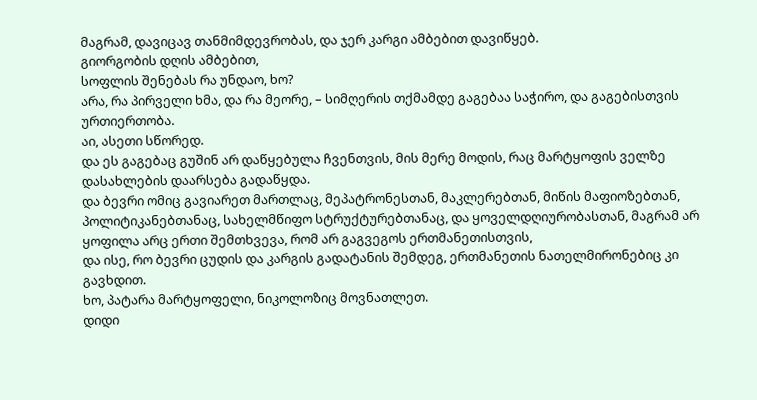მაგრამ, დავიცავ თანმიმდევრობას, და ჯერ კარგი ამბებით დავიწყებ.
გიორგობის დღის ამბებით,
სოფლის შენებას რა უნდაო, ხო?
არა, რა პირველი ხმა, და რა მეორე, – სიმღერის თქმამდე გაგებაა საჭირო, და გაგებისთვის ურთიერთობა.
აი, ასეთი სწორედ.
და ეს გაგებაც გუშინ არ დაწყებულა ჩვენთვის, მის მერე მოდის, რაც მარტყოფის ველზე დასახლების დაარსება გადაწყდა.
და ბევრი ომიც გავიარეთ მართლაც, მეპატრონესთან, მაკლერებთან, მიწის მაფიოზებთან, პოლიტიკანებთანაც, სახელმწიფო სტრუქტურებთანაც, და ყოველდღიურობასთან, მაგრამ არ ყოფილა არც ერთი შემთხვევა, რომ არ გაგვეგოს ერთმანეთისთვის,
და ისე, რო ბევრი ცუდის და კარგის გადატანის შემდეგ, ერთმანეთის ნათელმირონებიც კი გავხდით.
ხო, პატარა მარტყოფელი, ნიკოლოზიც მოვნათლეთ.
დიდი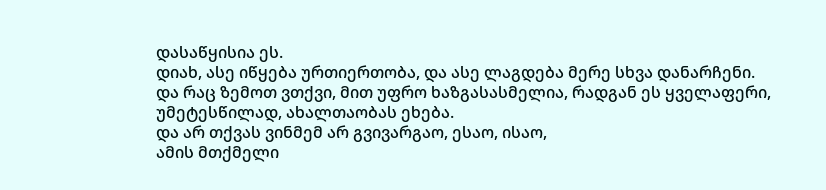დასაწყისია ეს.
დიახ, ასე იწყება ურთიერთობა, და ასე ლაგდება მერე სხვა დანარჩენი.
და რაც ზემოთ ვთქვი, მით უფრო ხაზგასასმელია, რადგან ეს ყველაფერი, უმეტესწილად, ახალთაობას ეხება.
და არ თქვას ვინმემ არ გვივარგაო, ესაო, ისაო,
ამის მთქმელი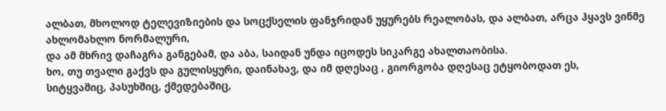ალბათ, მხოლოდ ტელევიზიების და სოცქსელის ფანჯრიდან უყურებს რეალობას, და ალბათ, არცა ჰყავს ვინმე ახლომახლო ნორმალური,
და ამ მხრივ დაჩაგრა განგებამ, და აბა, საიდან უნდა იცოდეს სიკარგე ახალთაობისა.
ხო, თუ თვალი გაქვს და გულისყური, დაინახავ, და იმ დღესაც , გიორგობა დღესაც ეტყობოდათ ეს,
სიტყვაშიც, პასუხშიც, ქმედებაშიც,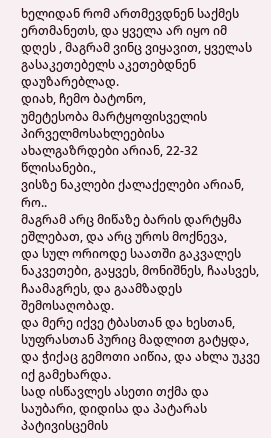ხელიდან რომ ართმევდნენ საქმეს ერთმანეთს, და ყველა არ იყო იმ დღეს , მაგრამ ვინც ვიყავით, ყველას გასაკეთებელს აკეთებდნენ დაუზარებლად.
დიახ, ჩემო ბატონო,
უმეტესობა მარტყოფისველის პირველმოსახლეებისა ახალგაზრდები არიან, 22-32 წლისანები.,
ვისზე ნაკლები ქალაქელები არიან, რო..
მაგრამ არც მიწაზე ბარის დარტყმა ეშლებათ, და არც უროს მოქნევა,
და სულ ორიოდე საათში გაკვალეს ნაკვეთები, გაყვეს, მონიშნეს, ჩაასვეს, ჩაამაგრეს, და გაამზადეს შემოსაღობად.
და მერე იქვე ტბასთან და ხესთან, სუფრასთან პურიც მადლით გატყდა, და ჭიქაც გემოთი აიწია, და ახლა უკვე იქ გამეხარდა.
სად ისწავლეს ასეთი თქმა და საუბარი, დიდისა და პატარას პატივისცემის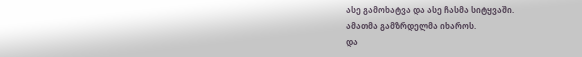ასე გამოხატვა და ასე ჩასმა სიტყვაში.
ამათმა გამზრდელმა იხაროს.
და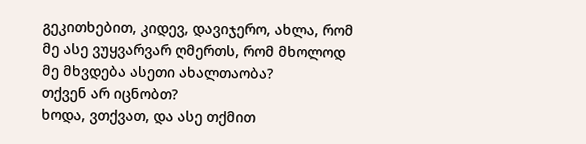გეკითხებით, კიდევ, დავიჯერო, ახლა, რომ მე ასე ვუყვარვარ ღმერთს, რომ მხოლოდ მე მხვდება ასეთი ახალთაობა?
თქვენ არ იცნობთ?
ხოდა, ვთქვათ, და ასე თქმით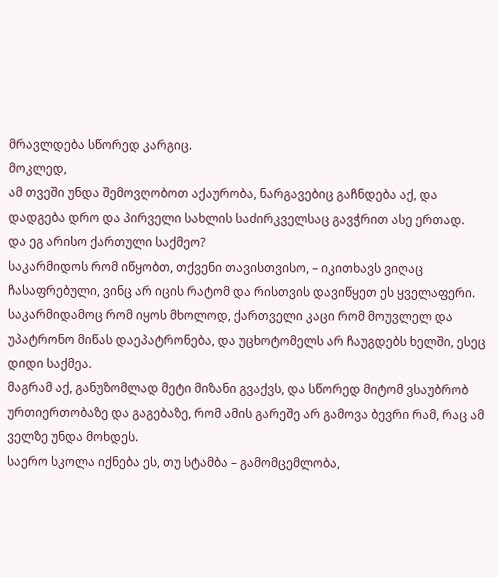მრავლდება სწორედ კარგიც.
მოკლედ,
ამ თვეში უნდა შემოვღობოთ აქაურობა, ნარგავებიც გაჩნდება აქ, და დადგება დრო და პირველი სახლის საძირკველსაც გავჭრით ასე ერთად.
და ეგ არისო ქართული საქმეო?
საკარმიდოს რომ იწყობთ, თქვენი თავისთვისო, – იკითხავს ვიღაც ჩასაფრებული, ვინც არ იცის რატომ და რისთვის დავიწყეთ ეს ყველაფერი.
საკარმიდამოც რომ იყოს მხოლოდ, ქართველი კაცი რომ მოუვლელ და უპატრონო მიწას დაეპატრონება, და უცხოტომელს არ ჩაუგდებს ხელში, ესეც დიდი საქმეა.
მაგრამ აქ, განუზომლად მეტი მიზანი გვაქვს, და სწორედ მიტომ ვსაუბრობ ურთიერთობაზე და გაგებაზე, რომ ამის გარეშე არ გამოვა ბევრი რამ, რაც ამ ველზე უნდა მოხდეს.
საერო სკოლა იქნება ეს, თუ სტამბა – გამომცემლობა,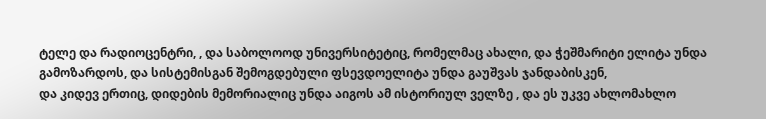ტელე და რადიოცენტრი, , და საბოლოოდ უნივერსიტეტიც, რომელმაც ახალი, და ჭეშმარიტი ელიტა უნდა გამოზარდოს, და სისტემისგან შემოგდებული ფსევდოელიტა უნდა გაუშვას ჯანდაბისკენ,
და კიდევ ერთიც, დიდების მემორიალიც უნდა აიგოს ამ ისტორიულ ველზე , და ეს უკვე ახლომახლო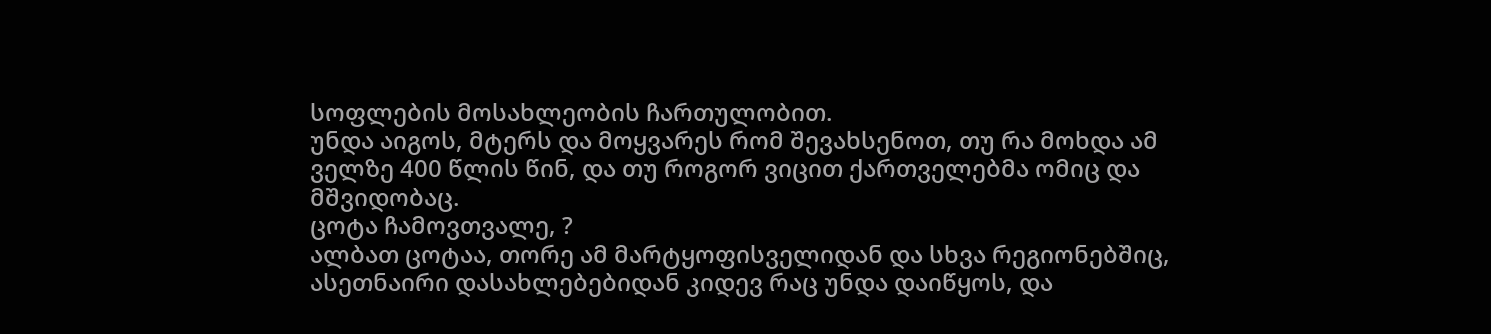სოფლების მოსახლეობის ჩართულობით.
უნდა აიგოს, მტერს და მოყვარეს რომ შევახსენოთ, თუ რა მოხდა ამ ველზე 400 წლის წინ, და თუ როგორ ვიცით ქართველებმა ომიც და მშვიდობაც.
ცოტა ჩამოვთვალე, ?
ალბათ ცოტაა, თორე ამ მარტყოფისველიდან და სხვა რეგიონებშიც, ასეთნაირი დასახლებებიდან კიდევ რაც უნდა დაიწყოს, და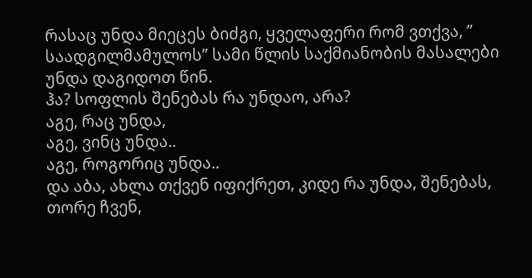რასაც უნდა მიეცეს ბიძგი, ყველაფერი რომ ვთქვა, ” საადგილმამულოს” სამი წლის საქმიანობის მასალები უნდა დაგიდოთ წინ.
ჰა? სოფლის შენებას რა უნდაო, არა?
აგე, რაც უნდა,
აგე, ვინც უნდა..
აგე, როგორიც უნდა..
და აბა, ახლა თქვენ იფიქრეთ, კიდე რა უნდა, შენებას,
თორე ჩვენ,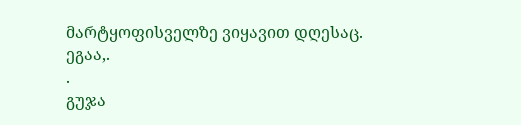მარტყოფისველზე ვიყავით დღესაც.
ეგაა,.
.
გუჯა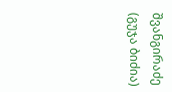შვანგირაძე (გუჯა ბიძია)